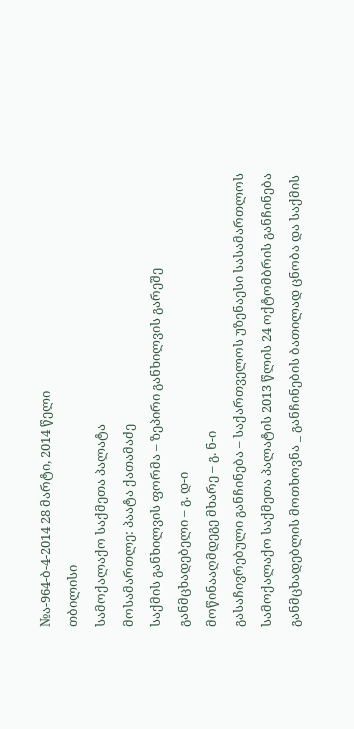№ა-964-ბ-4-2014 28 მარტი, 2014 წელი
თბილისი
სამოქალაქო საქმეთა პალატა
მოსამართლე: პაატა ქათამაძე
საქმის განხილვის ფორმა – ზეპირი განხილვის გარეშე
განმცხადებელი – გ. დ-ი
მოწინააღმდეგე მხარე – გ. ნ-ი
გასაჩივრებული განჩინება – საქართველოს უზენაესი სასამართლოს სამოქალაქო საქმეთა პალატის 2013 წლის 24 ოქტომბრის განჩინება
განმცხადებლის მოთხოვნა _ განჩინების ბათილად ცნობა და საქმის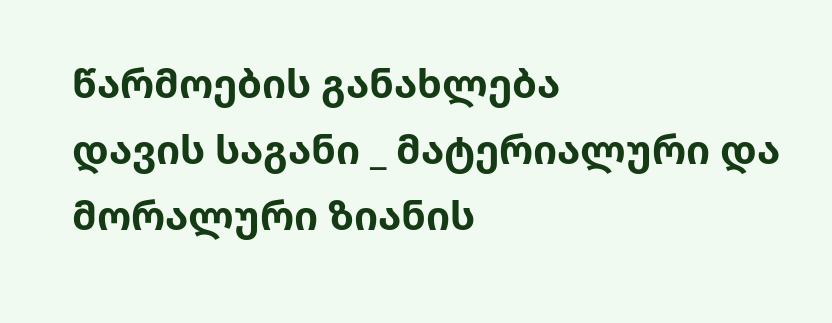წარმოების განახლება
დავის საგანი _ მატერიალური და მორალური ზიანის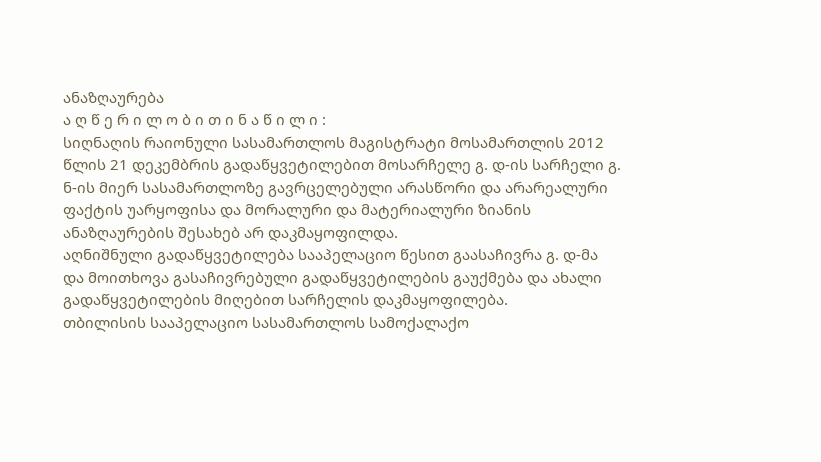ანაზღაურება
ა ღ წ ე რ ი ლ ო ბ ი თ ი ნ ა წ ი ლ ი :
სიღნაღის რაიონული სასამართლოს მაგისტრატი მოსამართლის 2012 წლის 21 დეკემბრის გადაწყვეტილებით მოსარჩელე გ. დ-ის სარჩელი გ. ნ-ის მიერ სასამართლოზე გავრცელებული არასწორი და არარეალური ფაქტის უარყოფისა და მორალური და მატერიალური ზიანის ანაზღაურების შესახებ არ დაკმაყოფილდა.
აღნიშნული გადაწყვეტილება სააპელაციო წესით გაასაჩივრა გ. დ-მა და მოითხოვა გასაჩივრებული გადაწყვეტილების გაუქმება და ახალი გადაწყვეტილების მიღებით სარჩელის დაკმაყოფილება.
თბილისის სააპელაციო სასამართლოს სამოქალაქო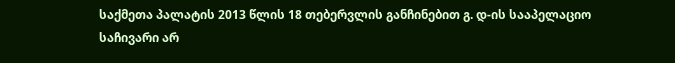საქმეთა პალატის 2013 წლის 18 თებერვლის განჩინებით გ. დ-ის სააპელაციო საჩივარი არ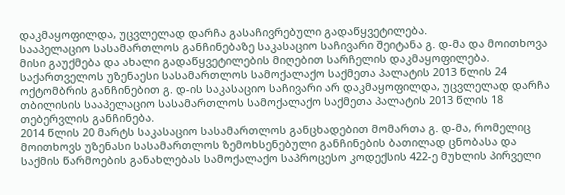დაკმაყოფილდა, უცვლელად დარჩა გასაჩივრებული გადაწყვეტილება.
სააპელაციო სასამართლოს განჩინებაზე საკასაციო საჩივარი შეიტანა გ. დ-მა და მოითხოვა მისი გაუქმება და ახალი გადაწყვეტილების მიღებით სარჩელის დაკმაყოფილება.
საქართველოს უზენაესი სასამართლოს სამოქალაქო საქმეთა პალატის 2013 წლის 24 ოქტომბრის განჩინებით გ. დ-ის საკასაციო საჩივარი არ დაკმაყოფილდა, უცვლელად დარჩა თბილისის სააპელაციო სასამართლოს სამოქალაქო საქმეთა პალატის 2013 წლის 18 თებერვლის განჩინება.
2014 წლის 20 მარტს საკასაციო სასამართლოს განცხადებით მომართა გ. დ-მა, რომელიც მოითხოვს უზენასი სასამართლოს ზემოხსენებული განჩინების ბათილად ცნობასა და საქმის წარმოების განახლებას სამოქალაქო საპროცესო კოდექსის 422-ე მუხლის პირველი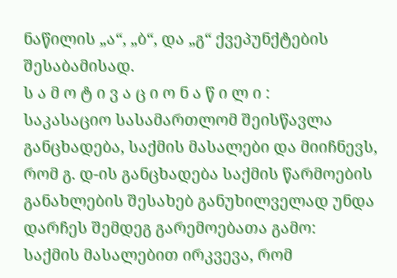ნაწილის „ა“, „ბ“, და „გ“ ქვეპუნქტების შესაბამისად.
ს ა მ ო ტ ი ვ ა ც ი ო ნ ა წ ი ლ ი :
საკასაციო სასამართლომ შეისწავლა განცხადება, საქმის მასალები და მიიჩნევს, რომ გ. დ-ის განცხადება საქმის წარმოების განახლების შესახებ განუხილველად უნდა დარჩეს შემდეგ გარემოებათა გამო:
საქმის მასალებით ირკვევა, რომ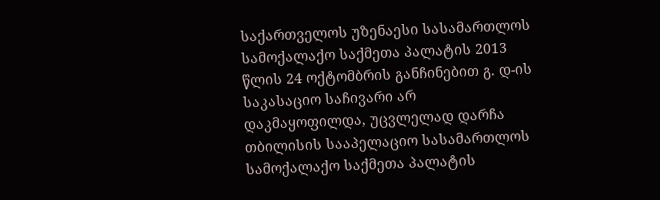საქართველოს უზენაესი სასამართლოს სამოქალაქო საქმეთა პალატის 2013 წლის 24 ოქტომბრის განჩინებით გ. დ-ის საკასაციო საჩივარი არ დაკმაყოფილდა, უცვლელად დარჩა თბილისის სააპელაციო სასამართლოს სამოქალაქო საქმეთა პალატის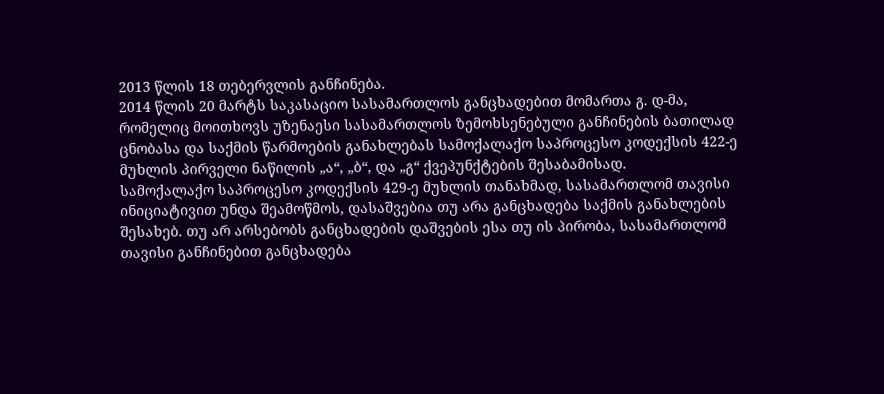2013 წლის 18 თებერვლის განჩინება.
2014 წლის 20 მარტს საკასაციო სასამართლოს განცხადებით მომართა გ. დ-მა, რომელიც მოითხოვს უზენაესი სასამართლოს ზემოხსენებული განჩინების ბათილად ცნობასა და საქმის წარმოების განახლებას სამოქალაქო საპროცესო კოდექსის 422-ე მუხლის პირველი ნაწილის „ა“, „ბ“, და „გ“ ქვეპუნქტების შესაბამისად.
სამოქალაქო საპროცესო კოდექსის 429-ე მუხლის თანახმად, სასამართლომ თავისი ინიციატივით უნდა შეამოწმოს, დასაშვებია თუ არა განცხადება საქმის განახლების შესახებ. თუ არ არსებობს განცხადების დაშვების ესა თუ ის პირობა, სასამართლომ თავისი განჩინებით განცხადება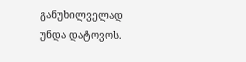განუხილველად უნდა დატოვოს.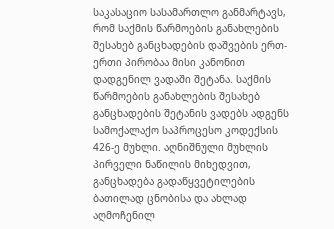საკასაციო სასამართლო განმარტავს, რომ საქმის წარმოების განახლების შესახებ განცხადების დაშვების ერთ-ერთი პირობაა მისი კანონით დადგენილ ვადაში შეტანა. საქმის წარმოების განახლების შესახებ განცხადების შეტანის ვადებს ადგენს სამოქალაქო საპროცესო კოდექსის 426-ე მუხლი. აღნიშნული მუხლის პირველი ნაწილის მიხედვით, განცხადება გადაწყვეტილების ბათილად ცნობისა და ახლად აღმოჩენილ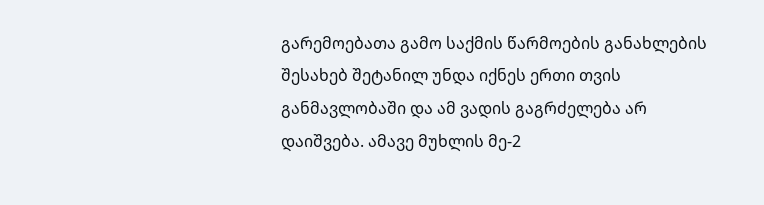გარემოებათა გამო საქმის წარმოების განახლების შესახებ შეტანილ უნდა იქნეს ერთი თვის განმავლობაში და ამ ვადის გაგრძელება არ დაიშვება. ამავე მუხლის მე-2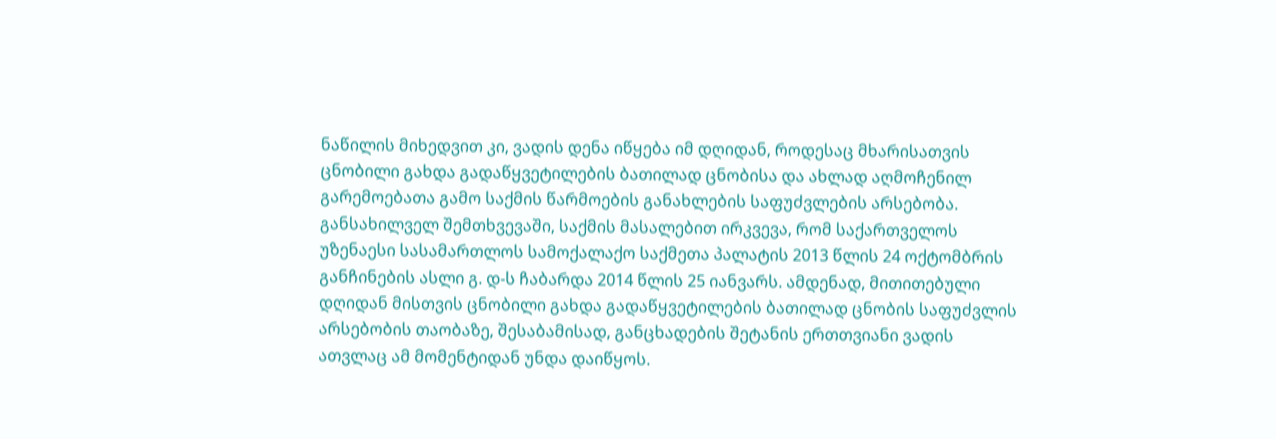ნაწილის მიხედვით კი, ვადის დენა იწყება იმ დღიდან, როდესაც მხარისათვის ცნობილი გახდა გადაწყვეტილების ბათილად ცნობისა და ახლად აღმოჩენილ გარემოებათა გამო საქმის წარმოების განახლების საფუძვლების არსებობა.
განსახილველ შემთხვევაში, საქმის მასალებით ირკვევა, რომ საქართველოს უზენაესი სასამართლოს სამოქალაქო საქმეთა პალატის 2013 წლის 24 ოქტომბრის განჩინების ასლი გ. დ-ს ჩაბარდა 2014 წლის 25 იანვარს. ამდენად, მითითებული დღიდან მისთვის ცნობილი გახდა გადაწყვეტილების ბათილად ცნობის საფუძვლის არსებობის თაობაზე, შესაბამისად, განცხადების შეტანის ერთთვიანი ვადის ათვლაც ამ მომენტიდან უნდა დაიწყოს.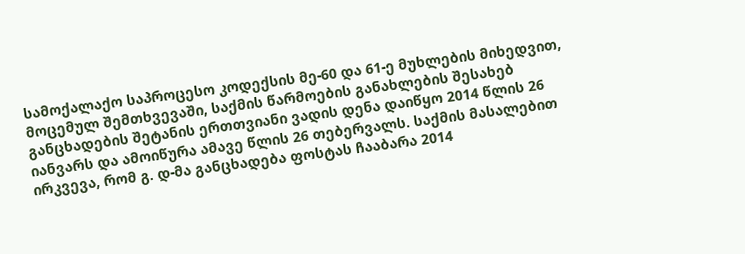სამოქალაქო საპროცესო კოდექსის მე-60 და 61-ე მუხლების მიხედვით, მოცემულ შემთხვევაში, საქმის წარმოების განახლების შესახებ განცხადების შეტანის ერთთვიანი ვადის დენა დაიწყო 2014 წლის 26 იანვარს და ამოიწურა ამავე წლის 26 თებერვალს. საქმის მასალებით ირკვევა, რომ გ. დ-მა განცხადება ფოსტას ჩააბარა 2014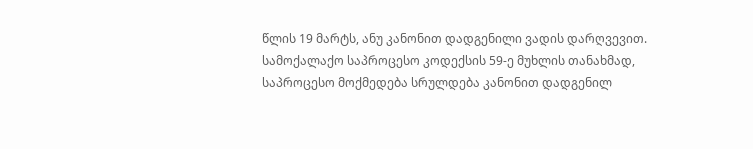წლის 19 მარტს, ანუ კანონით დადგენილი ვადის დარღვევით.
სამოქალაქო საპროცესო კოდექსის 59-ე მუხლის თანახმად, საპროცესო მოქმედება სრულდება კანონით დადგენილ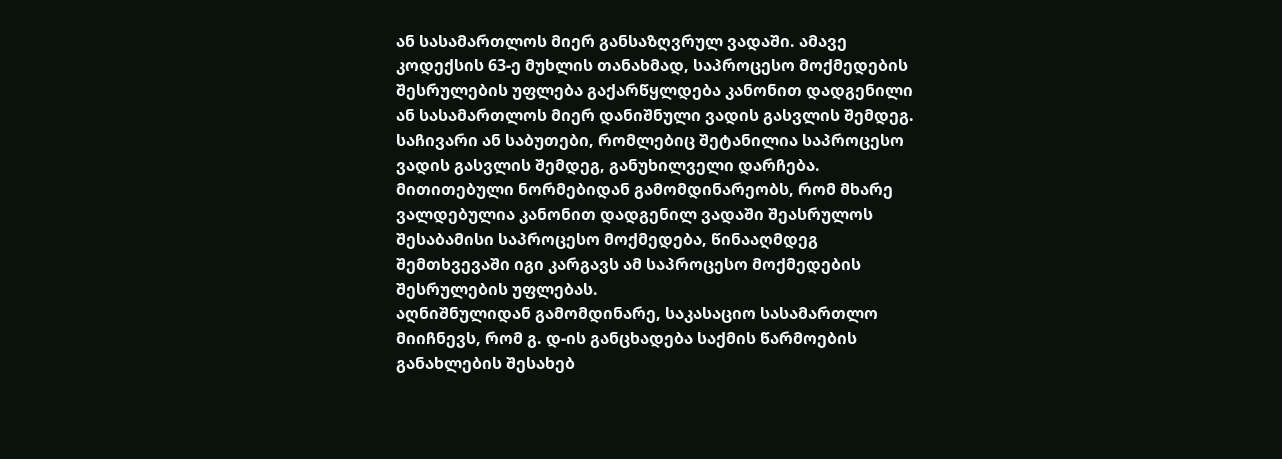ან სასამართლოს მიერ განსაზღვრულ ვადაში. ამავე კოდექსის 63-ე მუხლის თანახმად, საპროცესო მოქმედების შესრულების უფლება გაქარწყლდება კანონით დადგენილი ან სასამართლოს მიერ დანიშნული ვადის გასვლის შემდეგ. საჩივარი ან საბუთები, რომლებიც შეტანილია საპროცესო ვადის გასვლის შემდეგ, განუხილველი დარჩება.
მითითებული ნორმებიდან გამომდინარეობს, რომ მხარე ვალდებულია კანონით დადგენილ ვადაში შეასრულოს შესაბამისი საპროცესო მოქმედება, წინააღმდეგ შემთხვევაში იგი კარგავს ამ საპროცესო მოქმედების შესრულების უფლებას.
აღნიშნულიდან გამომდინარე, საკასაციო სასამართლო მიიჩნევს, რომ გ. დ-ის განცხადება საქმის წარმოების განახლების შესახებ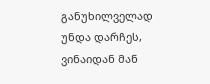განუხილველად უნდა დარჩეს, ვინაიდან მან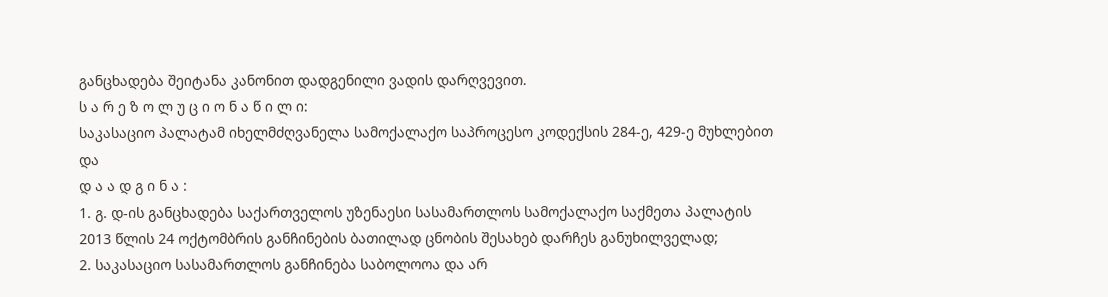განცხადება შეიტანა კანონით დადგენილი ვადის დარღვევით.
ს ა რ ე ზ ო ლ უ ც ი ო ნ ა წ ი ლ ი:
საკასაციო პალატამ იხელმძღვანელა სამოქალაქო საპროცესო კოდექსის 284-ე, 429-ე მუხლებით და
დ ა ა დ გ ი ნ ა :
1. გ. დ-ის განცხადება საქართველოს უზენაესი სასამართლოს სამოქალაქო საქმეთა პალატის 2013 წლის 24 ოქტომბრის განჩინების ბათილად ცნობის შესახებ დარჩეს განუხილველად;
2. საკასაციო სასამართლოს განჩინება საბოლოოა და არ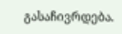გასაჩივრდება.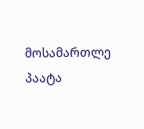მოსამართლე პაატა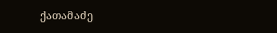ქათამაძე